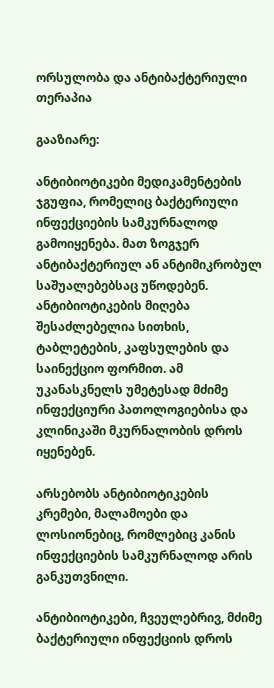ორსულობა და ანტიბაქტერიული თერაპია

გააზიარე:

ანტიბიოტიკები მედიკამენტების ჯგუფია, რომელიც ბაქტერიული ინფექციების სამკურნალოდ გამოიყენება. მათ ზოგჯერ ანტიბაქტერიულ ან ანტიმიკრობულ საშუალებებსაც უწოდებენ. ანტიბიოტიკების მიღება შესაძლებელია სითხის, ტაბლეტების, კაფსულების და საინექციო ფორმით. ამ უკანასკნელს უმეტესად მძიმე ინფექციური პათოლოგიებისა და კლინიკაში მკურნალობის დროს იყენებენ.

არსებობს ანტიბიოტიკების კრემები, მალამოები და ლოსიონებიც, რომლებიც კანის ინფექციების სამკურნალოდ არის განკუთვნილი.

ანტიბიოტიკები, ჩვეულებრივ, მძიმე ბაქტერიული ინფექციის დროს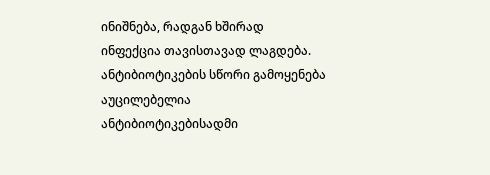ინიშნება, რადგან ხშირად ინფექცია თავისთავად ლაგდება. ანტიბიოტიკების სწორი გამოყენება აუცილებელია ანტიბიოტიკებისადმი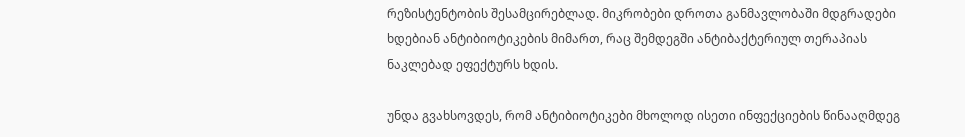რეზისტენტობის შესამცირებლად. მიკრობები დროთა განმავლობაში მდგრადები ხდებიან ანტიბიოტიკების მიმართ, რაც შემდეგში ანტიბაქტერიულ თერაპიას ნაკლებად ეფექტურს ხდის.

უნდა გვახსოვდეს, რომ ანტიბიოტიკები მხოლოდ ისეთი ინფექციების წინააღმდეგ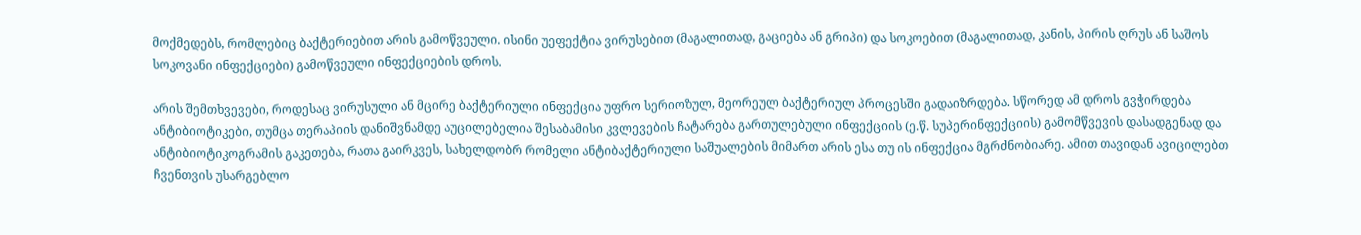მოქმედებს, რომლებიც ბაქტერიებით არის გამოწვეული. ისინი უეფექტია ვირუსებით (მაგალითად, გაციება ან გრიპი) და სოკოებით (მაგალითად, კანის, პირის ღრუს ან საშოს სოკოვანი ინფექციები) გამოწვეული ინფექციების დროს.

არის შემთხვევები, როდესაც ვირუსული ან მცირე ბაქტერიული ინფექცია უფრო სერიოზულ, მეორეულ ბაქტერიულ პროცესში გადაიზრდება. სწორედ ამ დროს გვჭირდება ანტიბიოტიკები, თუმცა თერაპიის დანიშვნამდე აუცილებელია შესაბამისი კვლევების ჩატარება გართულებული ინფექციის (ე.წ. სუპერინფექციის) გამომწვევის დასადგენად და ანტიბიოტიკოგრამის გაკეთება, რათა გაირკვეს, სახელდობრ რომელი ანტიბაქტერიული საშუალების მიმართ არის ესა თუ ის ინფექცია მგრძნობიარე. ამით თავიდან ავიცილებთ ჩვენთვის უსარგებლო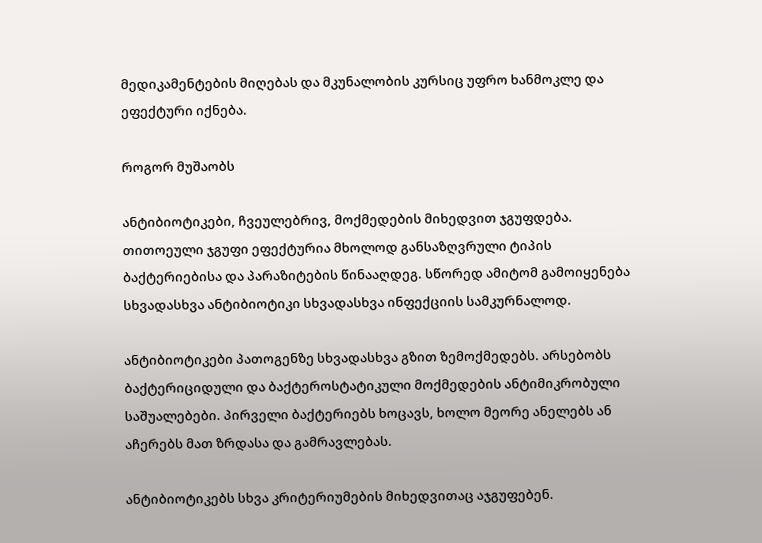მედიკამენტების მიღებას და მკუნალობის კურსიც უფრო ხანმოკლე და ეფექტური იქნება.

როგორ მუშაობს

ანტიბიოტიკები, ჩვეულებრივ, მოქმედების მიხედვით ჯგუფდება. თითოეული ჯგუფი ეფექტურია მხოლოდ განსაზღვრული ტიპის ბაქტერიებისა და პარაზიტების წინააღდეგ. სწორედ ამიტომ გამოიყენება სხვადასხვა ანტიბიოტიკი სხვადასხვა ინფექციის სამკურნალოდ.

ანტიბიოტიკები პათოგენზე სხვადასხვა გზით ზემოქმედებს. არსებობს ბაქტერიციდული და ბაქტეროსტატიკული მოქმედების ანტიმიკრობული საშუალებები. პირველი ბაქტერიებს ხოცავს, ხოლო მეორე ანელებს ან აჩერებს მათ ზრდასა და გამრავლებას.

ანტიბიოტიკებს სხვა კრიტერიუმების მიხედვითაც აჯგუფებენ.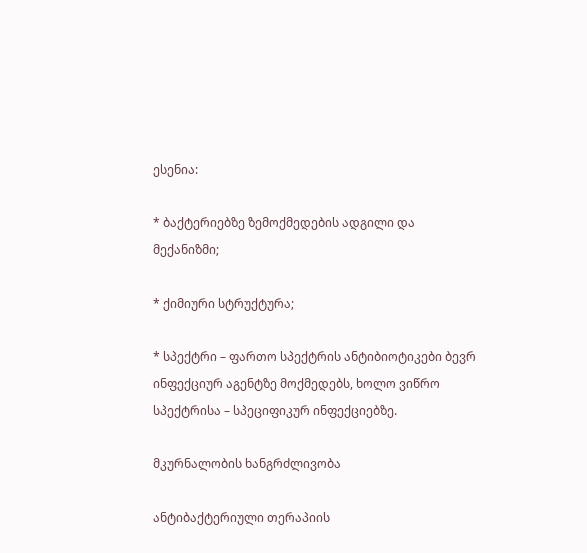ესენია:

* ბაქტერიებზე ზემოქმედების ადგილი და მექანიზმი;

* ქიმიური სტრუქტურა;

* სპექტრი – ფართო სპექტრის ანტიბიოტიკები ბევრ ინფექციურ აგენტზე მოქმედებს, ხოლო ვიწრო სპექტრისა – სპეციფიკურ ინფექციებზე.

მკურნალობის ხანგრძლივობა

ანტიბაქტერიული თერაპიის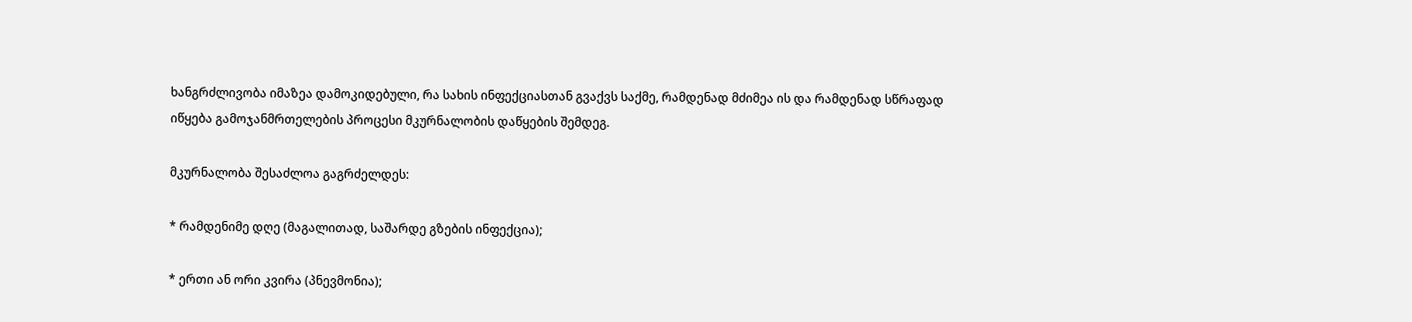ხანგრძლივობა იმაზეა დამოკიდებული, რა სახის ინფექციასთან გვაქვს საქმე, რამდენად მძიმეა ის და რამდენად სწრაფად იწყება გამოჯანმრთელების პროცესი მკურნალობის დაწყების შემდეგ.

მკურნალობა შესაძლოა გაგრძელდეს:

* რამდენიმე დღე (მაგალითად, საშარდე გზების ინფექცია);

* ერთი ან ორი კვირა (პნევმონია);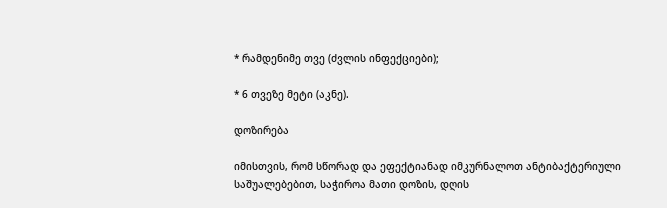* რამდენიმე თვე (ძვლის ინფექციები);

* 6 თვეზე მეტი (აკნე).

დოზირება

იმისთვის, რომ სწორად და ეფექტიანად იმკურნალოთ ანტიბაქტერიული საშუალებებით, საჭიროა მათი დოზის, დღის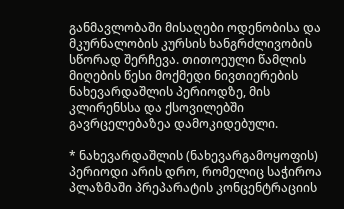განმავლობაში მისაღები ოდენობისა და მკურნალობის კურსის ხანგრძლივობის სწორად შერჩევა. თითოეული წამლის მიღების წესი მოქმედი ნივთიერების ნახევარდაშლის პერიოდზე, მის კლირენსსა და ქსოვილებში გავრცელებაზეა დამოკიდებული.

* ნახევარდაშლის (ნახევარგამოყოფის) პერიოდი არის დრო, რომელიც საჭიროა პლაზმაში პრეპარატის კონცენტრაციის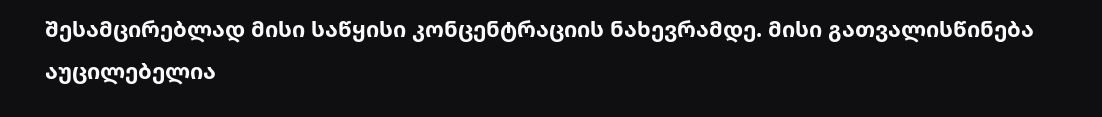შესამცირებლად მისი საწყისი კონცენტრაციის ნახევრამდე. მისი გათვალისწინება აუცილებელია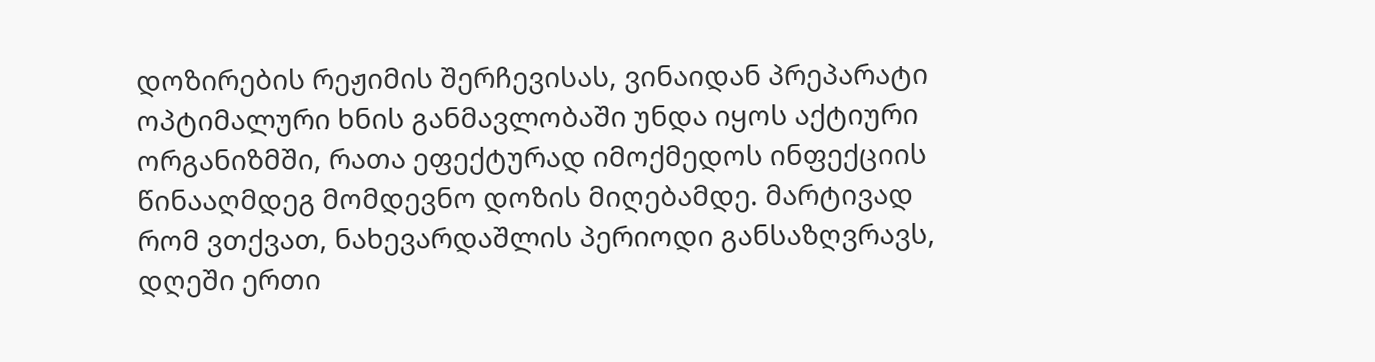დოზირების რეჟიმის შერჩევისას, ვინაიდან პრეპარატი ოპტიმალური ხნის განმავლობაში უნდა იყოს აქტიური ორგანიზმში, რათა ეფექტურად იმოქმედოს ინფექციის წინააღმდეგ მომდევნო დოზის მიღებამდე. მარტივად რომ ვთქვათ, ნახევარდაშლის პერიოდი განსაზღვრავს, დღეში ერთი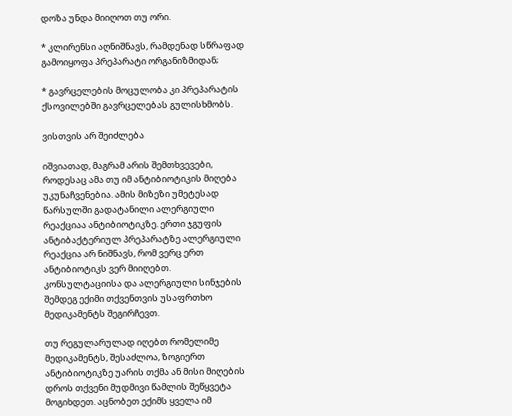დოზა უნდა მიიღოთ თუ ორი.

* კლირენსი აღნიშნავს, რამდენად სწრაფად გამოიყოფა პრეპარატი ორგანიზმიდან;

* გავრცელების მოცულობა კი პრეპარატის ქსოვილებში გავრცელებას გულისხმობს.

ვისთვის არ შეიძლება

იშვიათად, მაგრამ არის შემთხვევები, როდესაც ამა თუ იმ ანტიბიოტიკის მიღება უკუნაჩვენებია. ამის მიზეზი უმეტესად წარსულში გადატანილი ალერგიული რეაქციაა ანტიბიოტიკზე. ერთი ჯგუფის ანტიბაქტერიულ პრეპარატზე ალერგიული რეაქცია არ ნიშნავს, რომ ვერც ერთ ანტიბიოტიკს ვერ მიიღებთ. კონსულტაციისა და ალერგიული სინჯების შემდეგ ექიმი თქვენთვის უსაფრთხო მედიკამენტს შეგირჩევთ.

თუ რეგულარულად იღებთ რომელიმე მედიკამენტს, შესაძლოა, ზოგიერთ ანტიბიოტიკზე უარის თქმა ან მისი მიღების დროს თქვენი მუდმივი წამლის შეწყვეტა მოგიხდეთ. აცნობეთ ექიმს ყველა იმ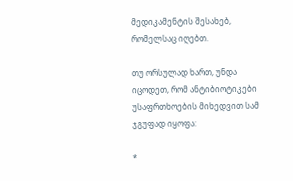მედიკამენტის შესახებ, რომელსაც იღებთ.

თუ ორსულად ხართ, უნდა იცოდეთ, რომ ანტიბიოტიკები უსაფრთხოების მიხედვით სამ ჯგუფად იყოფა:

*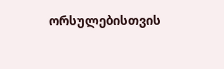ორსულებისთვის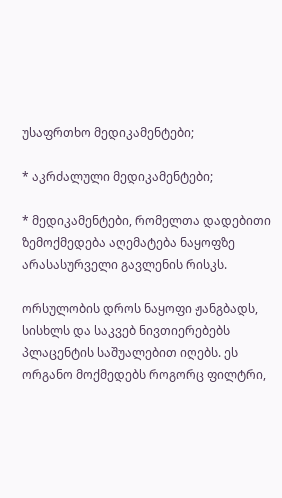უსაფრთხო მედიკამენტები;

* აკრძალული მედიკამენტები;

* მედიკამენტები, რომელთა დადებითი ზემოქმედება აღემატება ნაყოფზე არასასურველი გავლენის რისკს.

ორსულობის დროს ნაყოფი ჟანგბადს, სისხლს და საკვებ ნივთიერებებს პლაცენტის საშუალებით იღებს. ეს ორგანო მოქმედებს როგორც ფილტრი,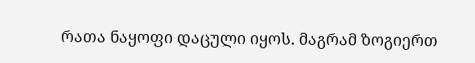რათა ნაყოფი დაცული იყოს. მაგრამ ზოგიერთ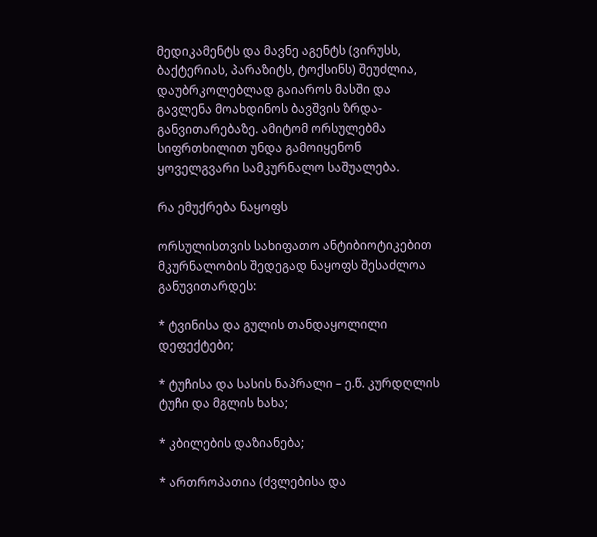მედიკამენტს და მავნე აგენტს (ვირუსს, ბაქტერიას, პარაზიტს, ტოქსინს) შეუძლია, დაუბრკოლებლად გაიაროს მასში და გავლენა მოახდინოს ბავშვის ზრდა-განვითარებაზე. ამიტომ ორსულებმა სიფრთხილით უნდა გამოიყენონ ყოველგვარი სამკურნალო საშუალება.

რა ემუქრება ნაყოფს

ორსულისთვის სახიფათო ანტიბიოტიკებით მკურნალობის შედეგად ნაყოფს შესაძლოა განუვითარდეს:

* ტვინისა და გულის თანდაყოლილი დეფექტები;

* ტუჩისა და სასის ნაპრალი – ე.წ. კურდღლის ტუჩი და მგლის ხახა;

* კბილების დაზიანება;

* ართროპათია (ძვლებისა და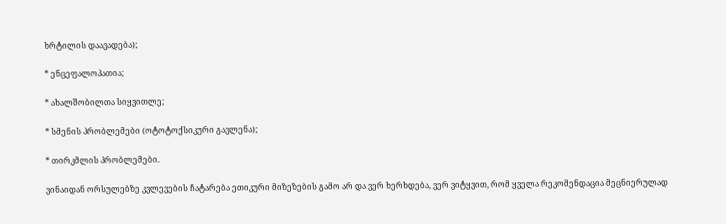ხრტილის დაავადება);

* ენცეფალოპათია;

* ახალშობილთა სიყვითლე;

* სმენის პრობლემები (ოტოტოქსიკური გავლენა);

* თირკმლის პრობლემები.

ვინაიდან ორსულებზე კვლევების ჩატარება ეთიკური მიზეზების გამო არ და ვერ ხერხდება, ვერ ვიტყვით, რომ ყველა რეკომენდაცია მეცნიერულად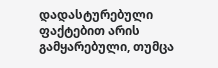დადასტურებული ფაქტებით არის გამყარებული, თუმცა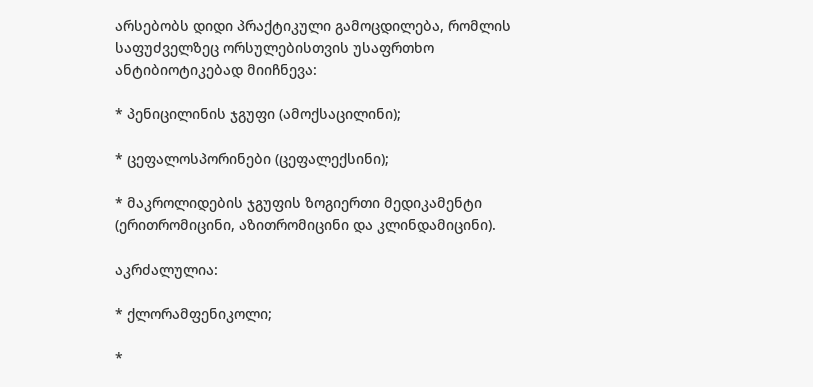არსებობს დიდი პრაქტიკული გამოცდილება, რომლის საფუძველზეც ორსულებისთვის უსაფრთხო ანტიბიოტიკებად მიიჩნევა:

* პენიცილინის ჯგუფი (ამოქსაცილინი);

* ცეფალოსპორინები (ცეფალექსინი);

* მაკროლიდების ჯგუფის ზოგიერთი მედიკამენტი (ერითრომიცინი, აზითრომიცინი და კლინდამიცინი).

აკრძალულია:

* ქლორამფენიკოლი;

*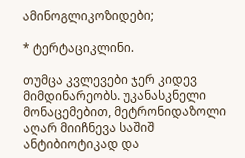ამინოგლიკოზიდები;

* ტერტაციკლინი.

თუმცა კვლევები ჯერ კიდევ მიმდინარეობს. უკანასკნელი მონაცემებით, მეტრონიდაზოლი აღარ მიიჩნევა საშიშ ანტიბიოტიკად და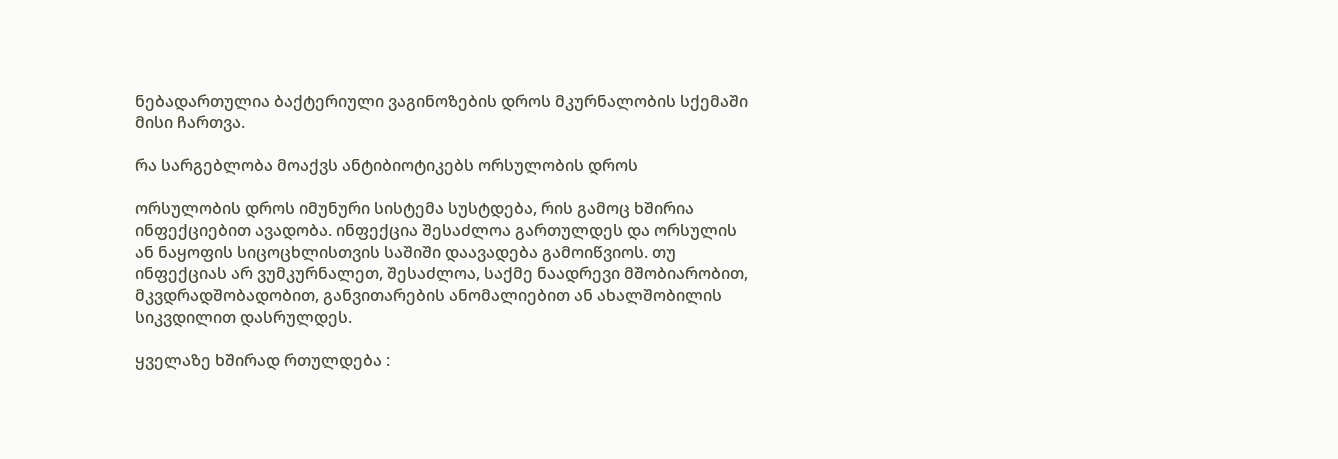ნებადართულია ბაქტერიული ვაგინოზების დროს მკურნალობის სქემაში მისი ჩართვა.

რა სარგებლობა მოაქვს ანტიბიოტიკებს ორსულობის დროს

ორსულობის დროს იმუნური სისტემა სუსტდება, რის გამოც ხშირია ინფექციებით ავადობა. ინფექცია შესაძლოა გართულდეს და ორსულის ან ნაყოფის სიცოცხლისთვის საშიში დაავადება გამოიწვიოს. თუ ინფექციას არ ვუმკურნალეთ, შესაძლოა, საქმე ნაადრევი მშობიარობით, მკვდრადშობადობით, განვითარების ანომალიებით ან ახალშობილის სიკვდილით დასრულდეს.

ყველაზე ხშირად რთულდება :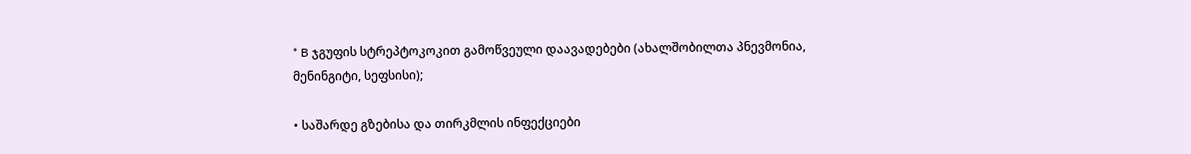* B ჯგუფის სტრეპტოკოკით გამოწვეული დაავადებები (ახალშობილთა პნევმონია, მენინგიტი, სეფსისი);

• საშარდე გზებისა და თირკმლის ინფექციები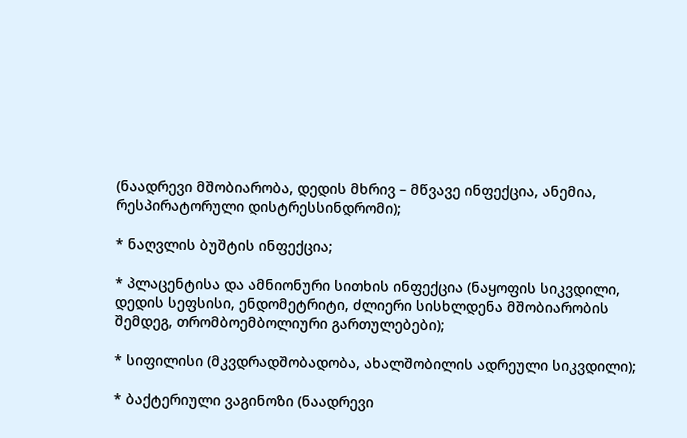(ნაადრევი მშობიარობა, დედის მხრივ – მწვავე ინფექცია, ანემია, რესპირატორული დისტრესსინდრომი);

* ნაღვლის ბუშტის ინფექცია;

* პლაცენტისა და ამნიონური სითხის ინფექცია (ნაყოფის სიკვდილი, დედის სეფსისი, ენდომეტრიტი, ძლიერი სისხლდენა მშობიარობის შემდეგ, თრომბოემბოლიური გართულებები);

* სიფილისი (მკვდრადშობადობა, ახალშობილის ადრეული სიკვდილი);

* ბაქტერიული ვაგინოზი (ნაადრევი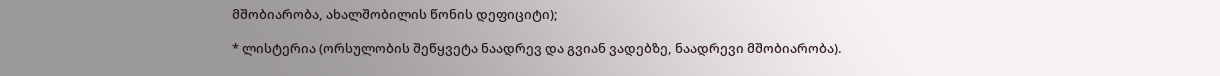მშობიარობა, ახალშობილის წონის დეფიციტი);

* ლისტერია (ორსულობის შეწყვეტა ნაადრევ და გვიან ვადებზე, ნაადრევი მშობიარობა).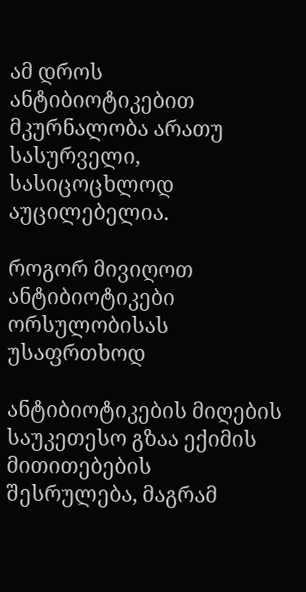ამ დროს ანტიბიოტიკებით მკურნალობა არათუ სასურველი, სასიცოცხლოდ აუცილებელია.

როგორ მივიღოთ ანტიბიოტიკები ორსულობისას უსაფრთხოდ

ანტიბიოტიკების მიღების საუკეთესო გზაა ექიმის მითითებების შესრულება, მაგრამ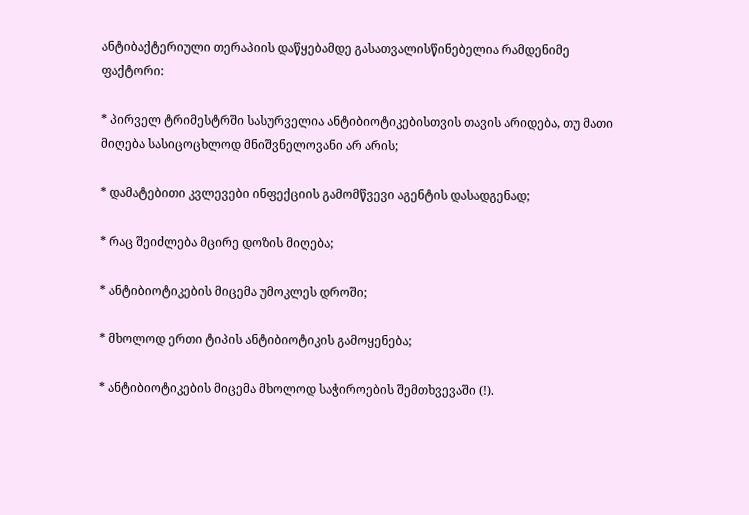ანტიბაქტერიული თერაპიის დაწყებამდე გასათვალისწინებელია რამდენიმე ფაქტორი:

* პირველ ტრიმესტრში სასურველია ანტიბიოტიკებისთვის თავის არიდება, თუ მათი მიღება სასიცოცხლოდ მნიშვნელოვანი არ არის;

* დამატებითი კვლევები ინფექციის გამომწვევი აგენტის დასადგენად;

* რაც შეიძლება მცირე დოზის მიღება;

* ანტიბიოტიკების მიცემა უმოკლეს დროში;

* მხოლოდ ერთი ტიპის ანტიბიოტიკის გამოყენება;

* ანტიბიოტიკების მიცემა მხოლოდ საჭიროების შემთხვევაში (!).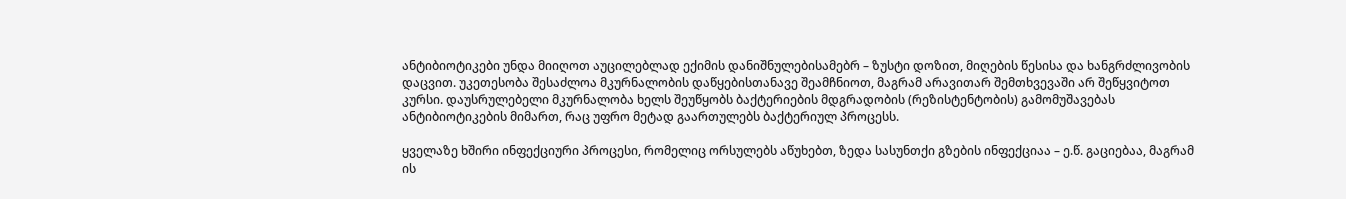ანტიბიოტიკები უნდა მიიღოთ აუცილებლად ექიმის დანიშნულებისამებრ – ზუსტი დოზით, მიღების წესისა და ხანგრძლივობის დაცვით. უკეთესობა შესაძლოა მკურნალობის დაწყებისთანავე შეამჩნიოთ, მაგრამ არავითარ შემთხვევაში არ შეწყვიტოთ კურსი. დაუსრულებელი მკურნალობა ხელს შეუწყობს ბაქტერიების მდგრადობის (რეზისტენტობის) გამომუშავებას ანტიბიოტიკების მიმართ, რაც უფრო მეტად გაართულებს ბაქტერიულ პროცესს.

ყველაზე ხშირი ინფექციური პროცესი, რომელიც ორსულებს აწუხებთ, ზედა სასუნთქი გზების ინფექციაა – ე.წ. გაციებაა, მაგრამ ის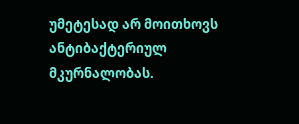უმეტესად არ მოითხოვს ანტიბაქტერიულ მკურნალობას.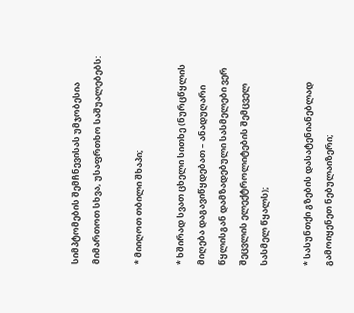სიმპტომების შემჩნევისას უმჯობესია მიმართოთ სხვა, უსაფრთხო საშუალებებს:

* მიიღოთ თბილი შხაპი;

* ხშირად სვათ ცხელი სითხე (ნურცწყლის მიღება დაგავიწყდებათ – ანადუღარი წყლისგან დამზადებული სასმელები ვერ შეცვლის ელექტროლიტების შემცველ სასმელ წყალს);

* სასუნთქი გზების დასატენიანებლად გამოიყენეთ ნებულაიზერი;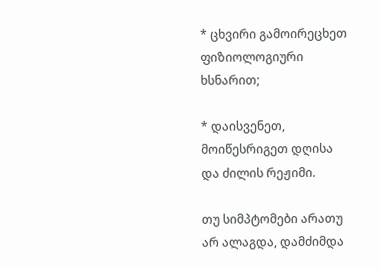* ცხვირი გამოირეცხეთ ფიზიოლოგიური  ხსნარით;

* დაისვენეთ, მოიწესრიგეთ დღისა და ძილის რეჟიმი.

თუ სიმპტომები არათუ არ ალაგდა, დამძიმდა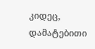კიდეც, დამატებითი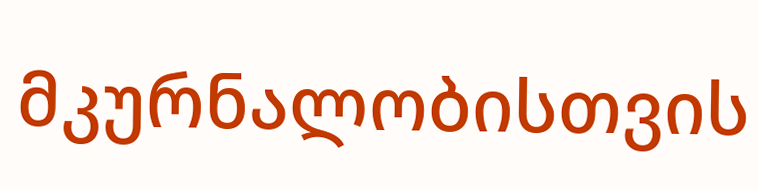მკურნალობისთვის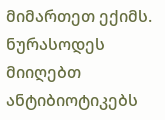მიმართეთ ექიმს. ნურასოდეს მიიღებთ ანტიბიოტიკებს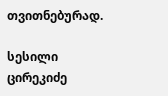თვითნებურად.

სესილი ცირეკიძე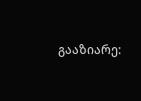გააზიარე: